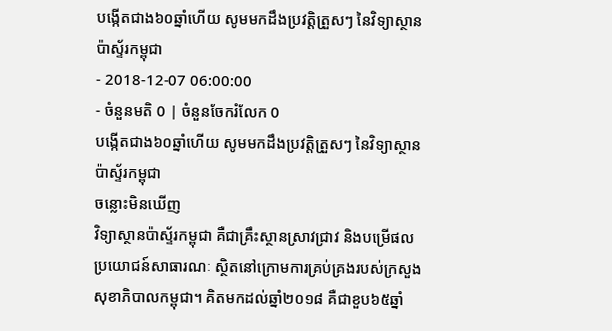បង្កើតជាង៦០ឆ្នាំហើយ សូមមកដឹងប្រវត្តិត្រួសៗ នៃវិទ្យាស្ថានប៉ាស្ទ័រកម្ពុជា
- 2018-12-07 06:00:00
- ចំនួនមតិ 0 | ចំនួនចែករំលែក 0
បង្កើតជាង៦០ឆ្នាំហើយ សូមមកដឹងប្រវត្តិត្រួសៗ នៃវិទ្យាស្ថានប៉ាស្ទ័រកម្ពុជា
ចន្លោះមិនឃើញ
វិទ្យាស្ថានប៉ាស្ទ័រកម្ពុជា គឺជាគ្រឹះស្ថានស្រាវជ្រាវ និងបម្រើផលប្រយោជន៍សាធារណៈ ស្ថិតនៅក្រោមការគ្រប់គ្រងរបស់ក្រសួងសុខាភិបាលកម្ពុជា។ គិតមកដល់ឆ្នាំ២០១៨ គឺជាខួប៦៥ឆ្នាំ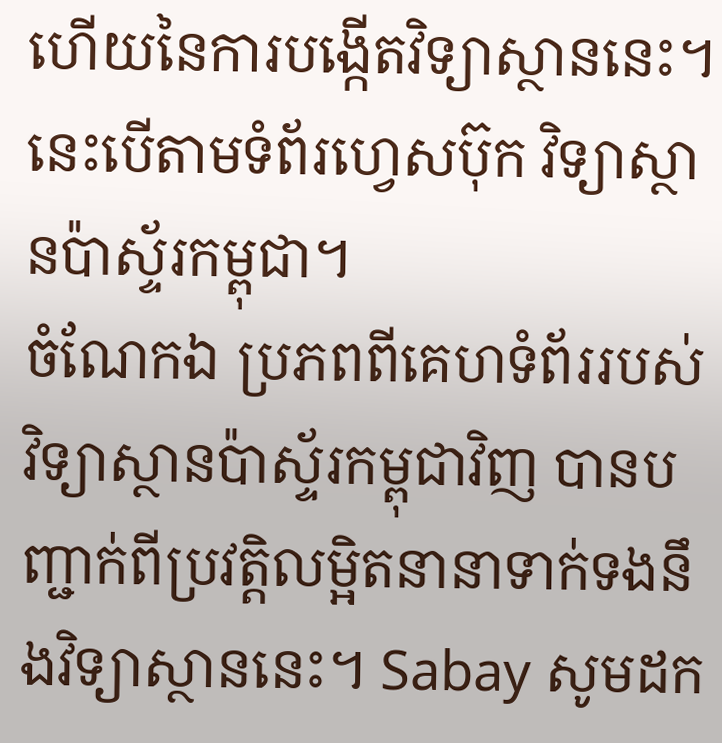ហើយនៃការបង្កើតវិទ្យាស្ថាននេះ។ នេះបើតាមទំព័រហ្វេសប៊ុក វិទ្យាស្ថានប៉ាស្ទ័រកម្ពុជា។
ចំណែកឯ ប្រភពពីគេហទំព័ររបស់វិទ្យាស្ថានប៉ាស្ទ័រកម្ពុជាវិញ បានបញ្ជាក់ពីប្រវត្តិលម្អិតនានាទាក់ទងនឹងវិទ្យាស្ថាននេះ។ Sabay សូមដក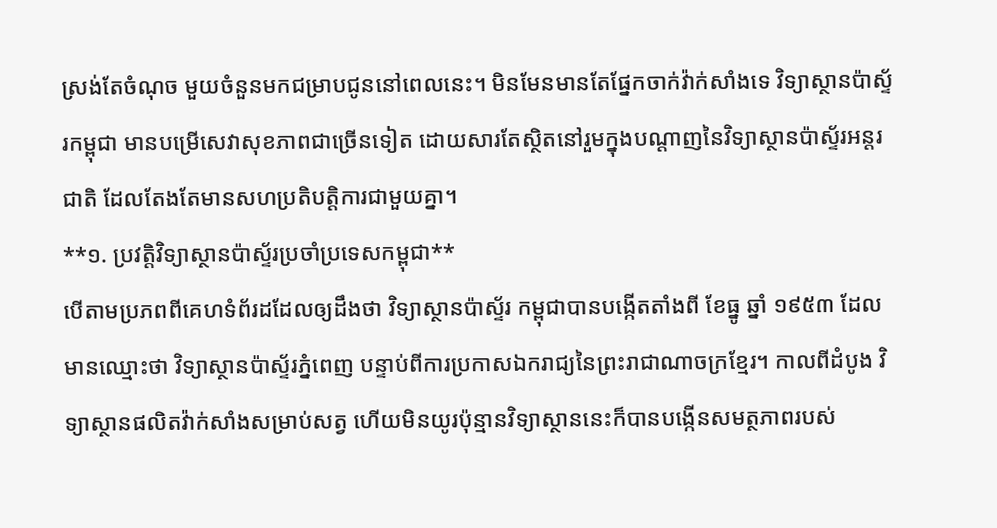ស្រង់តែចំណុច មួយចំនួនមកជម្រាបជូននៅពេលនេះ។ មិនមែនមានតែផ្នែកចាក់វ៉ាក់សាំងទេ វិទ្យាស្ថានប៉ាស្ទ័រកម្ពុជា មានបម្រើសេវាសុខភាពជាច្រើនទៀត ដោយសារតែស្ថិតនៅរួមក្នុងបណ្តាញនៃវិទ្យាស្ថានប៉ាស្ទ័រអន្តរជាតិ ដែលតែងតែមានសហប្រតិបត្តិការជាមួយគ្នា។
**១. ប្រវត្តិវិទ្យាស្ថានប៉ាស្ទ័រប្រចាំប្រទេសកម្ពុជា**
បើតាមប្រភពពីគេហទំព័រដដែលឲ្យដឹងថា វិទ្យាស្ថានប៉ាស្ទ័រ កម្ពុជាបានបង្កើតតាំងពី ខែធ្នូ ឆ្នាំ ១៩៥៣ ដែលមានឈ្មោះថា វិទ្យាស្ថានប៉ាស្ទ័រភ្នំពេញ បន្ទាប់ពីការប្រកាសឯករាជ្យនៃព្រះរាជាណាចក្រខ្មែរ។ កាលពីដំបូង វិទ្យាស្ថានផលិតវ៉ាក់សាំងសម្រាប់សត្វ ហើយមិនយូរប៉ុន្មានវិទ្យាស្ថាននេះក៏បានបង្កើនសមត្ថភាពរបស់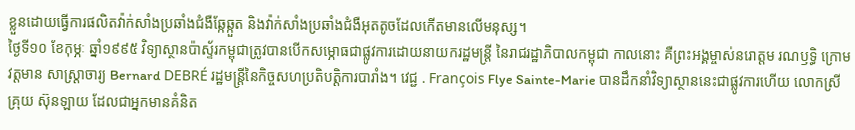ខ្លួនដោយធ្វើការផលិតវ៉ាក់សាំងប្រឆាំងជំងឺឆ្កែឆ្កួត និងវ៉ាក់សាំងប្រឆាំងជំងឺអុតតូចដែលកើតមានលើមនុស្ស។
ថ្ងៃទី១០ ខែកុម្ភៈ ឆ្នាំ១៩៩៥ វិទ្យាស្ថានប៉ាស្ទ័រកម្ពុជាត្រូវបានបើកសម្ភោធជាផ្លូវការដោយនាយករដ្ឋមន្ត្រី នៃរាជរដ្ឋាភិបាលកម្ពុជា កាលនោះ គឺព្រះអង្គម្ចាស់នរោត្តម រណឫទ្ធិ ក្រោមវត្តមាន សាស្ត្រាចារ្យ Bernard DEBRÉ រដ្ឋមន្រ្តីនៃកិច្ចសហប្រតិបត្តិការបារាំង។ វេជ្ជ . François Flye Sainte-Marie បានដឹកនាំវិទ្យាស្ថាននេះជាផ្លូវការហើយ លោកស្រី គ្រុយ ស៊ុនឡាយ ដែលជាអ្នកមានគំនិត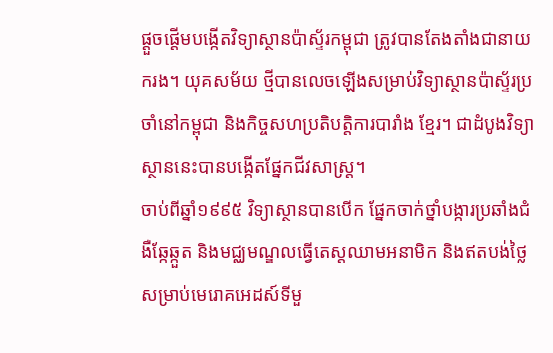ផ្ដួចផ្ដើមបង្កើតវិទ្យាស្ថានប៉ាស្ទ័រកម្ពុជា ត្រូវបានតែងតាំងជានាយករង។ យុគសម័យ ថ្មីបានលេចឡើងសម្រាប់វិទ្យាស្ថានប៉ាស្ទ័រប្រចាំនៅកម្ពុជា និងកិច្ចសហប្រតិបត្តិការបារាំង ខ្មែរ។ ជាដំបូងវិទ្យាស្ថាននេះបានបង្កើតផ្នែកជីវសាស្ត្រ។
ចាប់ពីឆ្នាំ១៩៩៥ វិទ្យាស្ថានបានបើក ផ្នែកចាក់ថ្នាំបង្ការប្រឆាំងជំងឺឆ្កែឆ្កួត និងមជ្ឈមណ្ឌលធ្វើតេស្តឈាមអនាមិក និងឥតបង់ថ្លៃ សម្រាប់មេរោគអេដស៍ទីមួ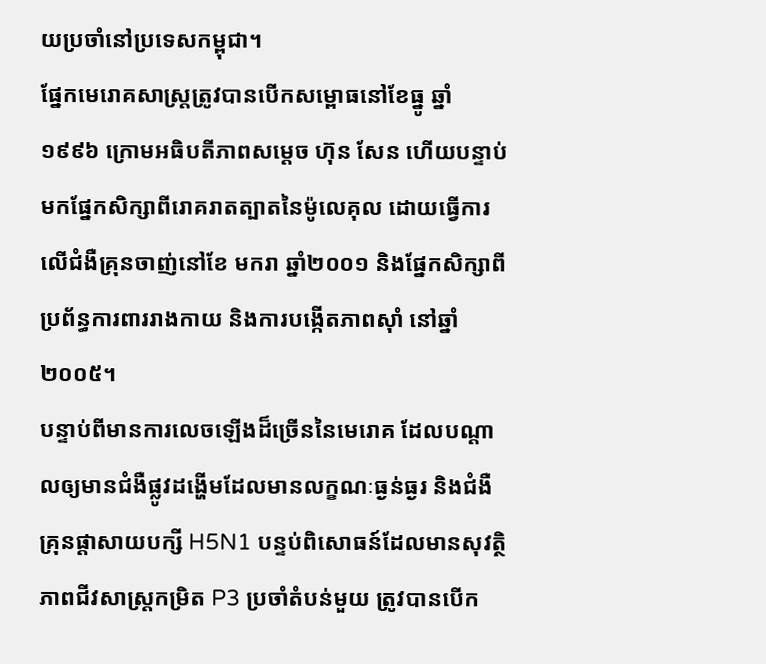យប្រចាំនៅប្រទេសកម្ពុជា។
ផ្នែកមេរោគសាស្ត្រត្រូវបានបើកសម្ពោធនៅខែធ្នូ ឆ្នាំ១៩៩៦ ក្រោមអធិបតីភាពសម្ដេច ហ៊ុន សែន ហើយបន្ទាប់មកផ្នែកសិក្សាពីរោគរាតត្បាតនៃម៉ូលេគុល ដោយធ្វើការលើជំងឺគ្រុនចាញ់នៅខែ មករា ឆ្នាំ២០០១ និងផ្នែកសិក្សាពីប្រព័ន្ធការពាររាងកាយ និងការបង្កើតភាពស៊ាំ នៅឆ្នាំ២០០៥។
បន្ទាប់ពីមានការលេចឡើងដ៏ច្រើននៃមេរោគ ដែលបណ្តាលឲ្យមានជំងឺផ្លូវដង្ហើមដែលមានលក្ខណៈធ្ងន់ធ្ងរ និងជំងឺគ្រុនផ្ដាសាយបក្សី H5N1 បន្ទប់ពិសោធន៍ដែលមានសុវត្ថិភាពជីវសាស្ត្រកម្រិត P3 ប្រចាំតំបន់មួយ ត្រូវបានបើក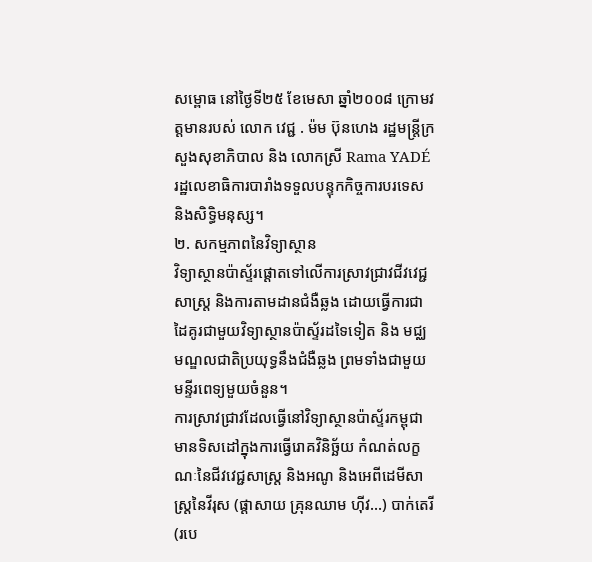សម្ពោធ នៅថ្ងៃទី២៥ ខែមេសា ឆ្នាំ២០០៨ ក្រោមវត្តមានរបស់ លោក វេជ្ជ . ម៉ម ប៊ុនហេង រដ្ឋមន្ត្រីក្រសួងសុខាភិបាល និង លោកស្រី Rama YADÉ រដ្ឋលេខាធិការបារាំងទទួលបន្ទុកកិច្ចការបរទេស និងសិទ្ធិមនុស្ស។
២. សកម្មភាពនៃវិទ្យាស្ថាន
វិទ្យាស្ថានប៉ាស្ទ័រផ្ដោតទៅលើការស្រាវជ្រាវជីវវេជ្ជសាស្ត្រ និងការតាមដានជំងឺឆ្លង ដោយធ្វើការជាដៃគូរជាមួយវិទ្យាស្ថានប៉ាស្ទ័រដទៃទៀត និង មជ្ឈមណ្ឌលជាតិប្រយុទ្ធនឹងជំងឺឆ្លង ព្រមទាំងជាមួយមន្ទីរពេទ្យមួយចំនួន។
ការស្រាវជ្រាវដែលធ្វើនៅវិទ្យាស្ថានប៉ាស្ទ័រកម្ពុជាមានទិសដៅក្នុងការធ្វើរោគវិនិច្ឆ័យ កំណត់លក្ខណៈនៃជីវវេជ្ជសាស្ត្រ និងអណូ និងអេពីដេមីសាស្រ្តនៃវីរុស (ផ្ដាសាយ គ្រុនឈាម ហ៊ីវ…) បាក់តេរី (របេ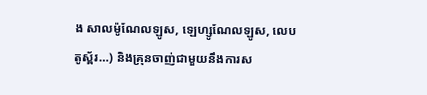ង សាលម៉ូណែលឡូស, ឡេហ្សូណែលឡូស, លេបតូស្ព័រ…) និងគ្រុនចាញ់ជាមួយនឹងការស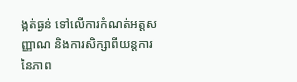ង្កត់ធ្ងន់ ទៅលើការកំណត់អត្តសញ្ញាណ និងការសិក្សាពីយន្តការនៃភាព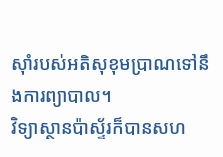ស៊ាំរបស់អតិសុខុមប្រាណទៅនឹងការព្យាបាល។
វិទ្យាស្ថានប៉ាស្ទ័រក៏បានសហ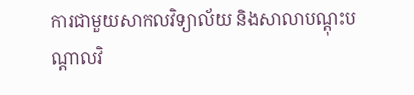ការជាមួយសាកលវិទ្យាល័យ និងសាលាបណ្ដុះបណ្ដាលវិ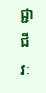ជ្ជាជីវៈ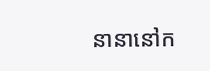នានានៅក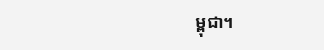ម្ពុជា។